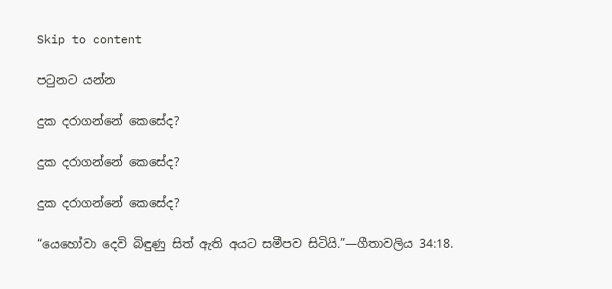Skip to content

පටුනට යන්න

දුක දරාගන්නේ කෙසේද?

දුක දරාගන්නේ කෙසේද?

දුක දරාගන්නේ කෙසේද?

“යෙහෝවා දෙවි බිඳුණු සිත් ඇති අයට සමීපව සිටියි.”—ගීතාවලිය 34:18.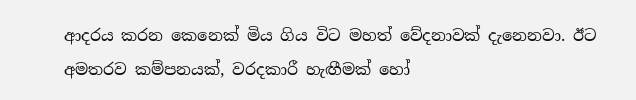ආදරය කරන කෙනෙක් මිය ගිය විට මහත් වේදනාවක් දැනෙනවා. ඊට අමතරව කම්පනයක්, වරදකාරී හැඟීමක් හෝ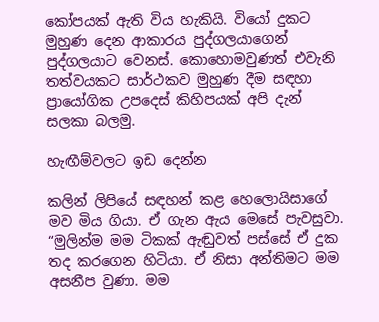කෝපයක් ඇති විය හැකියි. වියෝ දුකට මුහුණ දෙන ආකාරය පුද්ගලයාගෙන් පුද්ගලයාට වෙනස්. කොහොමවුණත් එවැනි තත්වයකට සාර්ථකව මුහුණ දීම සඳහා ප්‍රායෝගික උපදෙස් කිහිපයක් අපි දැන් සලකා බලමු.

හැඟීම්වලට ඉඩ දෙන්න

කලින් ලිපියේ සඳහන් කළ හෙලොයිසාගේ මව මිය ගියා. ඒ ගැන ඇය මෙසේ පැවසුවා. “මුලින්ම මම ටිකක් ඇඬුවත් පස්සේ ඒ දුක තද කරගෙන හිටියා. ඒ නිසා අන්තිමට මම අසනීප වුණා. මම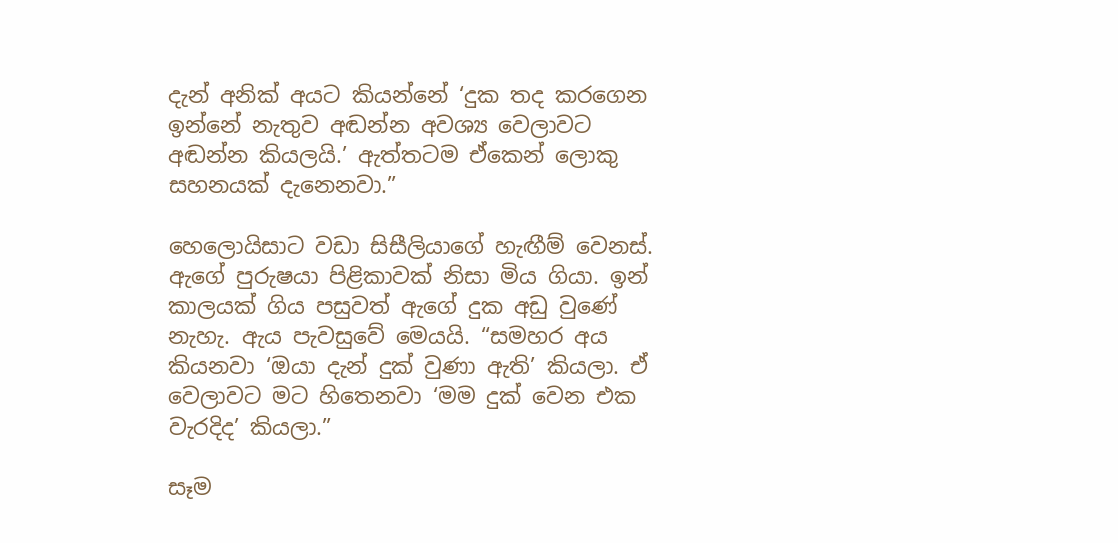දැන් අනික් අයට කියන්නේ ‘දුක තද කරගෙන ඉන්නේ නැතුව අඬන්න අවශ්‍ය වෙලාවට අඬන්න කියලයි.’ ඇත්තටම ඒකෙන් ලොකු සහනයක් දැනෙනවා.”

හෙලොයිසාට වඩා සිසීලියාගේ හැඟීම් වෙනස්. ඇගේ පුරුෂයා පිළිකාවක් නිසා මිය ගියා. ඉන් කාලයක් ගිය පසුවත් ඇගේ දුක අඩු වුණේ නැහැ. ඇය පැවසුවේ මෙයයි. “සමහර අය කියනවා ‘ඔයා දැන් දුක් වුණා ඇති’ කියලා. ඒ වෙලාවට මට හිතෙනවා ‘මම දුක් වෙන එක වැරදිද’ කියලා.”

සෑම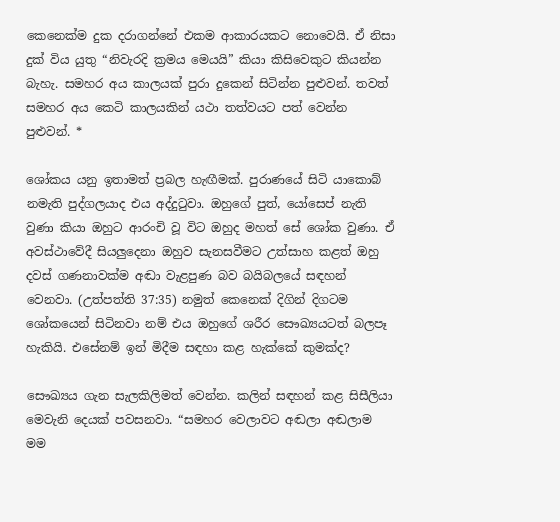කෙනෙක්ම දුක දරාගන්නේ එකම ආකාරයකට නොවෙයි. ඒ නිසා දුක් විය යුතු “නිවැරදි ක්‍රමය මෙයයි” කියා කිසිවෙකුට කියන්න බැහැ. සමහර අය කාලයක් පුරා දුකෙන් සිටින්න පුළුවන්. තවත් සමහර අය කෙටි කාලයකින් යථා තත්වයට පත් වෙන්න පුළුවන්. *

ශෝකය යනු ඉතාමත් ප්‍රබල හැඟීමක්. පුරාණයේ සිටි යාකොබ් නමැති පුද්ගලයාද එය අද්දුටුවා. ඔහුගේ පුත්, යෝසෙප් නැති වුණා කියා ඔහුට ආරංචි වූ විට ඔහුද මහත් සේ ශෝක වුණා. ඒ අවස්ථාවේදී සියලුදෙනා ඔහුව සැනසවීමට උත්සාහ කළත් ඔහු දවස් ගණනාවක්ම අඬා වැළපුණ බව බයිබලයේ සඳහන් වෙනවා. (උත්පත්ති 37:35) නමුත් කෙනෙක් දිගින් දිගටම ශෝකයෙන් සිටිනවා නම් එය ඔහුගේ ශරීර සෞඛ්‍යයටත් බලපෑ හැකියි. එසේනම් ඉන් මිදීම සඳහා කළ හැක්කේ කුමක්ද?

සෞඛ්‍යය ගැන සැලකිලිමත් වෙන්න. කලින් සඳහන් කළ සිසීලියා මෙවැනි දෙයක් පවසනවා. “සමහර වෙලාවට අඬලා අඬලාම මම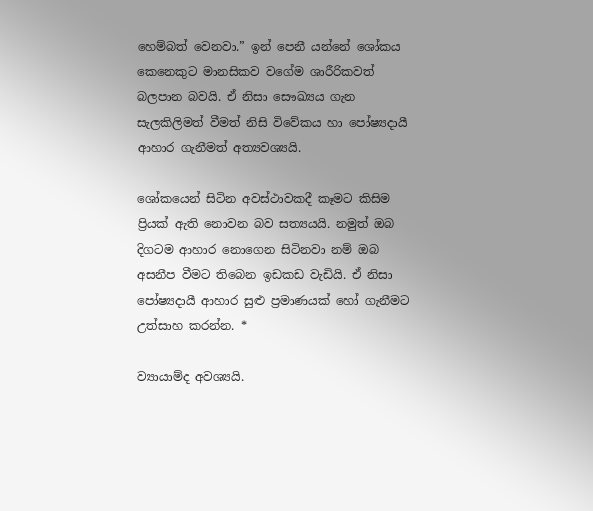හෙම්බත් වෙනවා.” ඉන් පෙනී යන්නේ ශෝකය කෙනෙකුට මානසිකව වගේම ශාරීරිකවත් බලපාන බවයි. ඒ නිසා සෞඛ්‍යය ගැන සැලකිලිමත් වීමත් නිසි විවේකය හා පෝෂ්‍යදායී ආහාර ගැනීමත් අත්‍යවශ්‍යයි.

ශෝකයෙන් සිටින අවස්ථාවකදී කෑමට කිසිම ප්‍රියක් ඇති නොවන බව සත්‍යයයි. නමුත් ඔබ දිගටම ආහාර නොගෙන සිටිනවා නම් ඔබ අසනීප වීමට තිබෙන ඉඩකඩ වැඩියි. ඒ නිසා පෝෂ්‍යදායී ආහාර සුළු ප්‍රමාණයක් හෝ ගැනීමට උත්සාහ කරන්න. *

ව්‍යායාම්ද අවශ්‍යයි.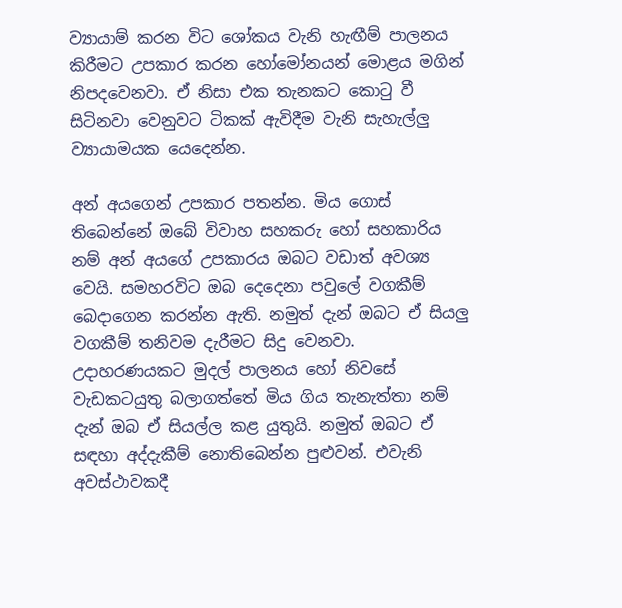ව්‍යායාම් කරන විට ශෝකය වැනි හැඟීම් පාලනය කිරීමට උපකාර කරන හෝමෝනයන් මොළය මගින් නිපදවෙනවා. ඒ නිසා එක තැනකට කොටු වී සිටිනවා වෙනුවට ටිකක් ඇවිදීම වැනි සැහැල්ලු ව්‍යායාමයක යෙදෙන්න.

අන් අයගෙන් උපකාර පතන්න. මිය ගොස් තිබෙන්නේ ඔබේ විවාහ සහකරු හෝ සහකාරිය නම් අන් අයගේ උපකාරය ඔබට වඩාත් අවශ්‍ය වෙයි. සමහරවිට ඔබ දෙදෙනා පවුලේ වගකීම් බෙදාගෙන කරන්න ඇති. නමුත් දැන් ඔබට ඒ සියලු වගකීම් තනිවම දැරීමට සිදු වෙනවා. උදාහරණයකට මුදල් පාලනය හෝ නිවසේ වැඩකටයුතු බලාගත්තේ මිය ගිය තැනැත්තා නම් දැන් ඔබ ඒ සියල්ල කළ යුතුයි. නමුත් ඔබට ඒ සඳහා අද්දැකීම් නොතිබෙන්න පුළුවන්. එවැනි අවස්ථාවකදී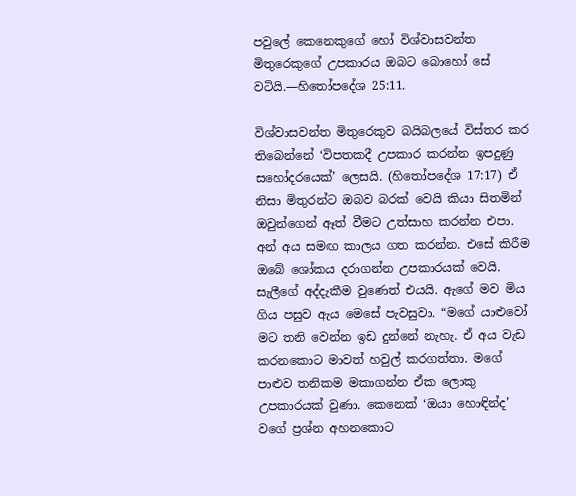පවුලේ කෙනෙකුගේ හෝ විශ්වාසවන්ත මිතුරෙකුගේ උපකාරය ඔබට බොහෝ සේ වටියි.—හිතෝපදේශ 25:11.

විශ්වාසවන්ත මිතුරෙකුව බයිබලයේ විස්තර කර තිබෙන්නේ ‘විපතකදී උපකාර කරන්න ඉපදුණු සහෝදරයෙක්’ ලෙසයි. (හිතෝපදේශ 17:17) ඒ නිසා මිතුරන්ට ඔබව බරක් වෙයි කියා සිතමින් ඔවුන්ගෙන් ඈත් වීමට උත්සාහ කරන්න එපා. අන් අය සමඟ කාලය ගත කරන්න. එසේ කිරීම ඔබේ ශෝකය දරාගන්න උපකාරයක් වෙයි. සැලීගේ අද්දැකීම වුණෙත් එයයි. ඇගේ මව මිය ගිය පසුව ඇය මෙසේ පැවසුවා. “මගේ යාළුවෝ මට තනි වෙන්න ඉඩ දුන්නේ නැහැ. ඒ අය වැඩ කරනකොට මාවත් හවුල් කරගත්තා. මගේ පාළුව තනිකම මකාගන්න ඒක ලොකු උපකාරයක් වුණා. කෙනෙක් ‘ඔයා හොඳින්ද’ වගේ ප්‍රශ්න අහනකොට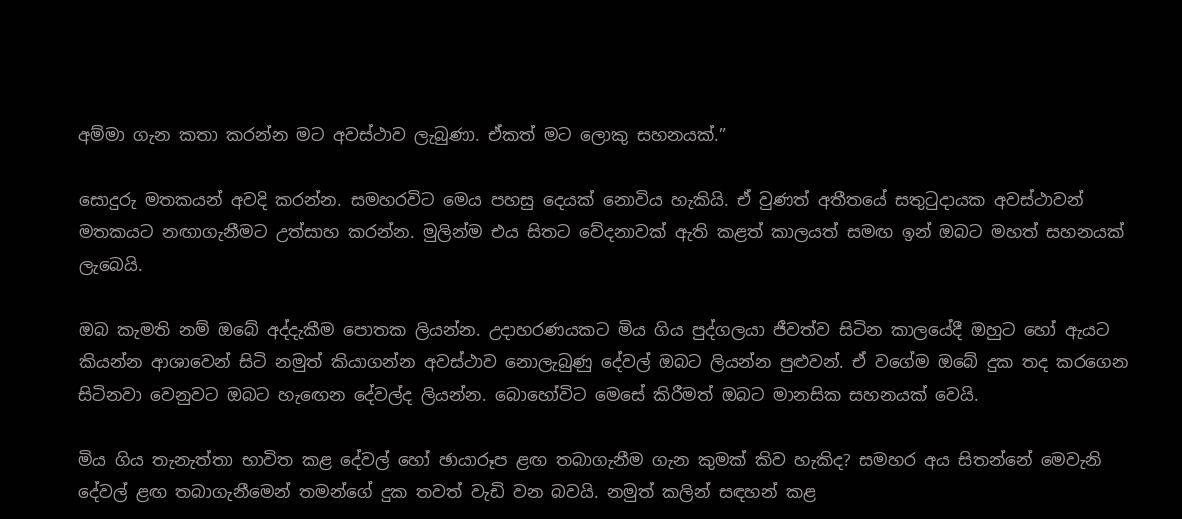අම්මා ගැන කතා කරන්න මට අවස්ථාව ලැබුණා. ඒකත් මට ලොකු සහනයක්.”

සොදුරු මතකයන් අවදි කරන්න. සමහරවිට මෙය පහසු දෙයක් නොවිය හැකියි. ඒ වුණත් අතීතයේ සතුටුදායක අවස්ථාවන් මතකයට නඟාගැනීමට උත්සාහ කරන්න. මුලින්ම එය සිතට වේදනාවක් ඇති කළත් කාලයත් සමඟ ඉන් ඔබට මහත් සහනයක් ලැබෙයි.

ඔබ කැමති නම් ඔබේ අද්දැකීම පොතක ලියන්න. උදාහරණයකට මිය ගිය පුද්ගලයා ජීවත්ව සිටින කාලයේදී ඔහුට හෝ ඇයට කියන්න ආශාවෙන් සිටි නමුත් කියාගන්න අවස්ථාව නොලැබුණු දේවල් ඔබට ලියන්න පුළුවන්. ඒ වගේම ඔබේ දුක තද කරගෙන සිටිනවා වෙනුවට ඔබට හැඟෙන දේවල්ද ලියන්න. බොහෝවිට මෙසේ කිරීමත් ඔබට මානසික සහනයක් වෙයි.

මිය ගිය තැනැත්තා භාවිත කළ දේවල් හෝ ඡායාරූප ළඟ තබාගැනීම ගැන කුමක් කිව හැකිද? සමහර අය සිතන්නේ මෙවැනි දේවල් ළඟ තබාගැනීමෙන් තමන්ගේ දුක තවත් වැඩි වන බවයි. නමුත් කලින් සඳහන් කළ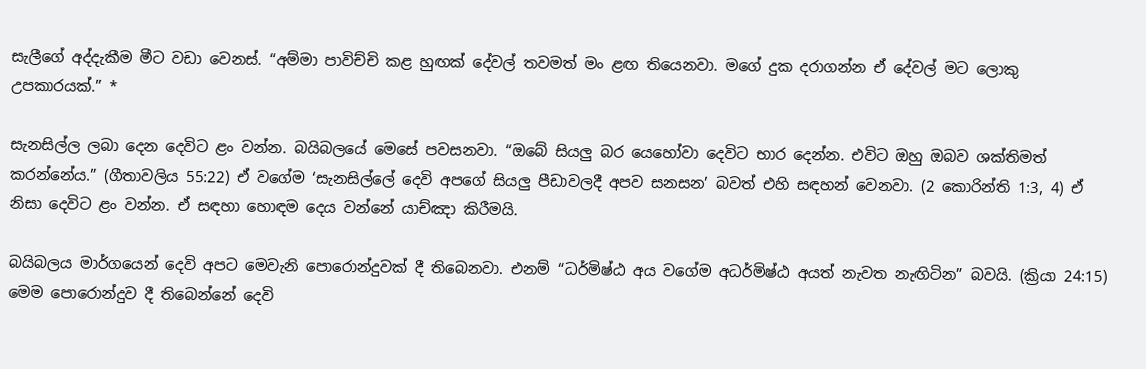සැලීගේ අද්දැකීම මීට වඩා වෙනස්. “අම්මා පාවිච්චි කළ හුඟක් දේවල් තවමත් මං ළඟ තියෙනවා. මගේ දුක දරාගන්න ඒ දේවල් මට ලොකු උපකාරයක්.” *

සැනසිල්ල ලබා දෙන දෙවිට ළං වන්න. බයිබලයේ මෙසේ පවසනවා. “ඔබේ සියලු බර යෙහෝවා දෙවිට භාර දෙන්න. එවිට ඔහු ඔබව ශක්තිමත් කරන්නේය.” (ගීතාවලිය 55:22) ඒ වගේම ‘සැනසිල්ලේ දෙවි අපගේ සියලු පීඩාවලදී අපව සනසන’ බවත් එහි සඳහන් වෙනවා. (2 කොරින්ති 1:3, 4) ඒ නිසා දෙවිට ළං වන්න. ඒ සඳහා හොඳම දෙය වන්නේ යාච්ඤා කිරීමයි.

බයිබලය මාර්ගයෙන් දෙවි අපට මෙවැනි පොරොන්දුවක් දී තිබෙනවා. එනම් “ධර්මිෂ්ඨ අය වගේම අධර්මිෂ්ඨ අයත් නැවත නැඟිටින” බවයි. (ක්‍රියා 24:15) මෙම පොරොන්දුව දී තිබෙන්නේ දෙවි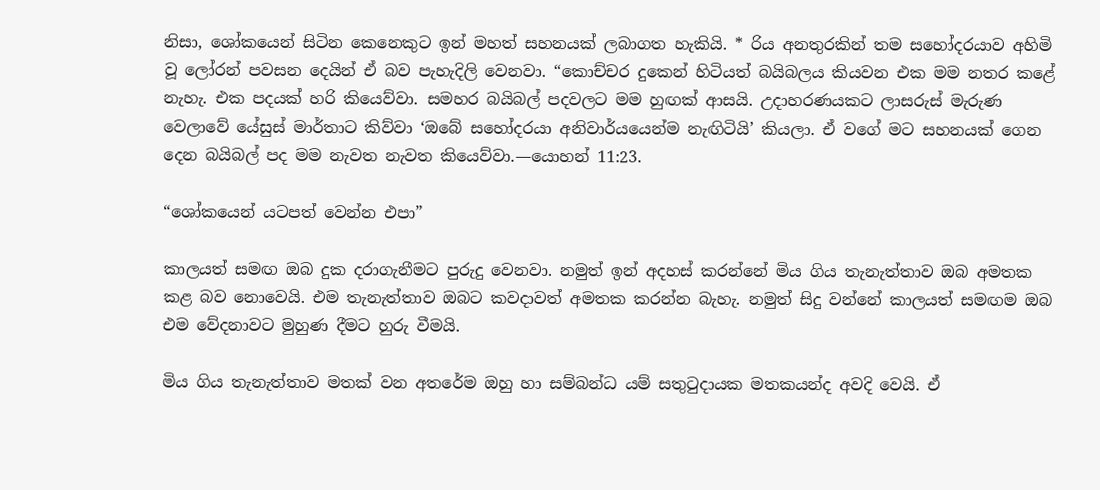නිසා, ශෝකයෙන් සිටින කෙනෙකුට ඉන් මහත් සහනයක් ලබාගත හැකියි. * රිය අනතුරකින් තම සහෝදරයාව අහිමි වූ ලෝරන් පවසන දෙයින් ඒ බව පැහැදිලි වෙනවා. “කොච්චර දුකෙන් හිටියත් බයිබලය කියවන එක මම නතර කළේ නැහැ. එක පදයක් හරි කියෙව්වා. සමහර බයිබල් පදවලට මම හුඟක් ආසයි. උදාහරණයකට ලාසරුස් මැරුණ වෙලාවේ යේසුස් මාර්තාට කිව්වා ‘ඔබේ සහෝදරයා අනිවාර්යයෙන්ම නැඟිටියි’ කියලා. ඒ වගේ මට සහනයක් ගෙන දෙන බයිබල් පද මම නැවත නැවත කියෙව්වා.—යොහන් 11:23.

“ශෝකයෙන් යටපත් වෙන්න එපා”

කාලයත් සමඟ ඔබ දුක දරාගැනීමට පුරුදු වෙනවා. නමුත් ඉන් අදහස් කරන්නේ මිය ගිය තැනැත්තාව ඔබ අමතක කළ බව නොවෙයි. එම තැනැත්තාව ඔබට කවදාවත් අමතක කරන්න බැහැ. නමුත් සිදු වන්නේ කාලයත් සමඟම ඔබ එම වේදනාවට මුහුණ දීමට හුරු වීමයි.

මිය ගිය තැනැත්තාව මතක් වන අතරේම ඔහු හා සම්බන්ධ යම් සතුටුදායක මතකයන්ද අවදි වෙයි. ඒ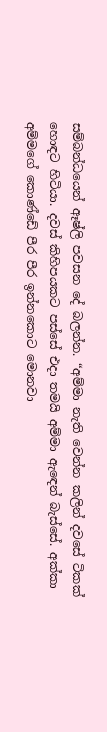සම්බන්ධයෙන් ඈෂ්ලි පවසන දේ බලන්න. “අම්මා නැති වෙන්න කලින් දවසේ ටිකක් හොඳට හිටියා. දවස් කිහිපයකට පස්සේ එදා තමයි අම්මා ඇඳෙන් බැස්සේ. අක්කා අම්මගේ කොණ්ඩේ පීර පීර ඉන්නකොට මොනවා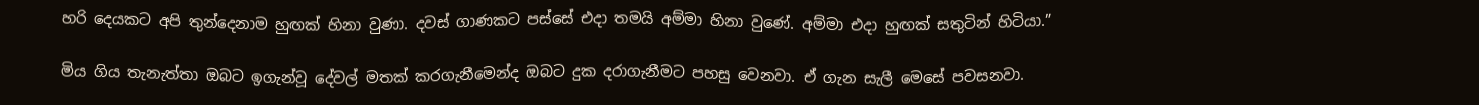හරි දෙයකට අපි තුන්දෙනාම හුඟක් හිනා වුණා. දවස් ගාණකට පස්සේ එදා තමයි අම්මා හිනා වුණේ. අම්මා එදා හුඟක් සතුටින් හිටියා.”

මිය ගිය තැනැත්තා ඔබට ඉගැන්වූ දේවල් මතක් කරගැනීමෙන්ද ඔබට දුක දරාගැනීමට පහසු වෙනවා. ඒ ගැන සැලී මෙසේ පවසනවා.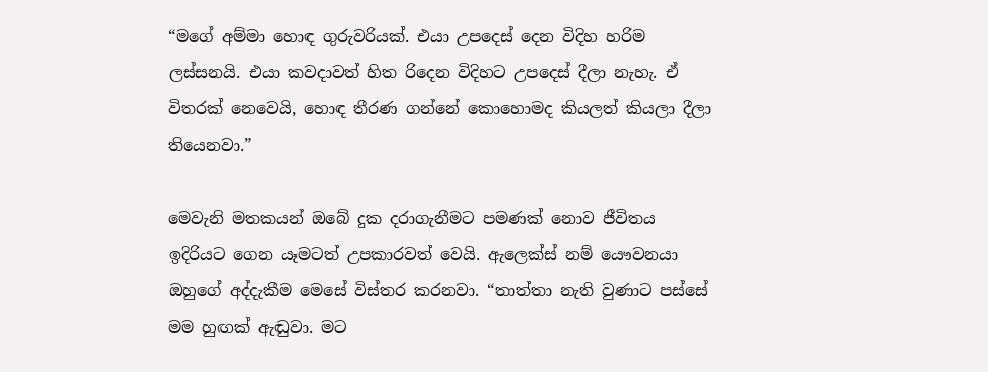“මගේ අම්මා හොඳ ගුරුවරියක්. එයා උපදෙස් දෙන විදිහ හරිම ලස්සනයි. එයා කවදාවත් හිත රිදෙන විදිහට උපදෙස් දීලා නැහැ. ඒ විතරක් නෙවෙයි, හොඳ තීරණ ගන්නේ කොහොමද කියලත් කියලා දීලා තියෙනවා.”

මෙවැනි මතකයන් ඔබේ දුක දරාගැනීමට පමණක් නොව ජීවිතය ඉදිරියට ගෙන යෑමටත් උපකාරවත් වෙයි. ඇලෙක්ස් නම් යෞවනයා ඔහුගේ අද්දැකීම මෙසේ විස්තර කරනවා. “තාත්තා නැති වුණාට පස්සේ මම හුඟක් ඇඬුවා. මට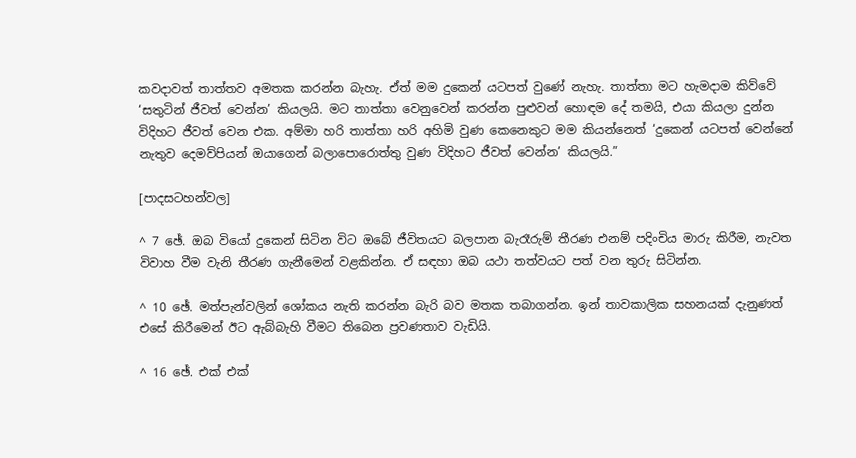කවදාවත් තාත්තව අමතක කරන්න බැහැ. ඒත් මම දුකෙන් යටපත් වුණේ නැහැ. තාත්තා මට හැමදාම කිව්වේ ‘සතුටින් ජීවත් වෙන්න’ කියලයි. මට තාත්තා වෙනුවෙන් කරන්න පුළුවන් හොඳම දේ තමයි, එයා කියලා දුන්න විදිහට ජීවත් වෙන එක. අම්මා හරි තාත්තා හරි අහිමි වුණ කෙනෙකුට මම කියන්නෙත් ‘දුකෙන් යටපත් වෙන්නේ නැතුව දෙමව්පියන් ඔයාගෙන් බලාපොරොත්තු වුණ විදිහට ජීවත් වෙන්න’ කියලයි.”

[පාදසටහන්වල]

^ 7 ඡේ. ඔබ වියෝ දුකෙන් සිටින විට ඔබේ ජීවිතයට බලපාන බැරෑරුම් තීරණ එනම් පදිංචිය මාරු කිරීම, නැවත විවාහ වීම වැනි තීරණ ගැනීමෙන් වළකින්න. ඒ සඳහා ඔබ යථා තත්වයට පත් වන තුරු සිටින්න.

^ 10 ඡේ. මත්පැන්වලින් ශෝකය නැති කරන්න බැරි බව මතක තබාගන්න. ඉන් තාවකාලික සහනයක් දැනුණත් එසේ කිරීමෙන් ඊට ඇබ්බැහි වීමට තිබෙන ප්‍රවණතාව වැඩියි.

^ 16 ඡේ. එක් එක්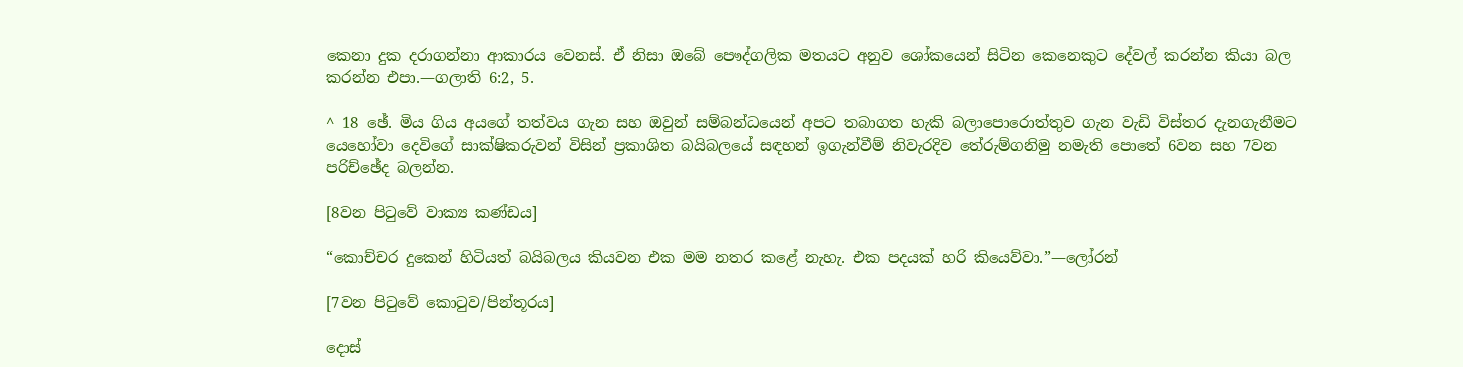කෙනා දුක දරාගන්නා ආකාරය වෙනස්. ඒ නිසා ඔබේ පෞද්ගලික මතයට අනුව ශෝකයෙන් සිටින කෙනෙකුට දේවල් කරන්න කියා බල කරන්න එපා.—ගලාති 6:2, 5.

^ 18 ඡේ. මිය ගිය අයගේ තත්වය ගැන සහ ඔවුන් සම්බන්ධයෙන් අපට තබාගත හැකි බලාපොරොත්තුව ගැන වැඩි විස්තර දැනගැනීමට යෙහෝවා දෙවිගේ සාක්ෂිකරුවන් විසින් ප්‍රකාශිත බයිබලයේ සඳහන් ඉගැන්වීම් නිවැරදිව තේරුම්ගනිමු නමැති පොතේ 6වන සහ 7වන පරිච්ඡේද බලන්න.

[8වන පිටුවේ වාක්‍ය කණ්ඩය]

“කොච්චර දුකෙන් හිටියත් බයිබලය කියවන එක මම නතර කළේ නැහැ. එක පදයක් හරි කියෙව්වා.”—ලෝරන්

[7වන පිටුවේ කොටුව/පින්තූරය]

දොස්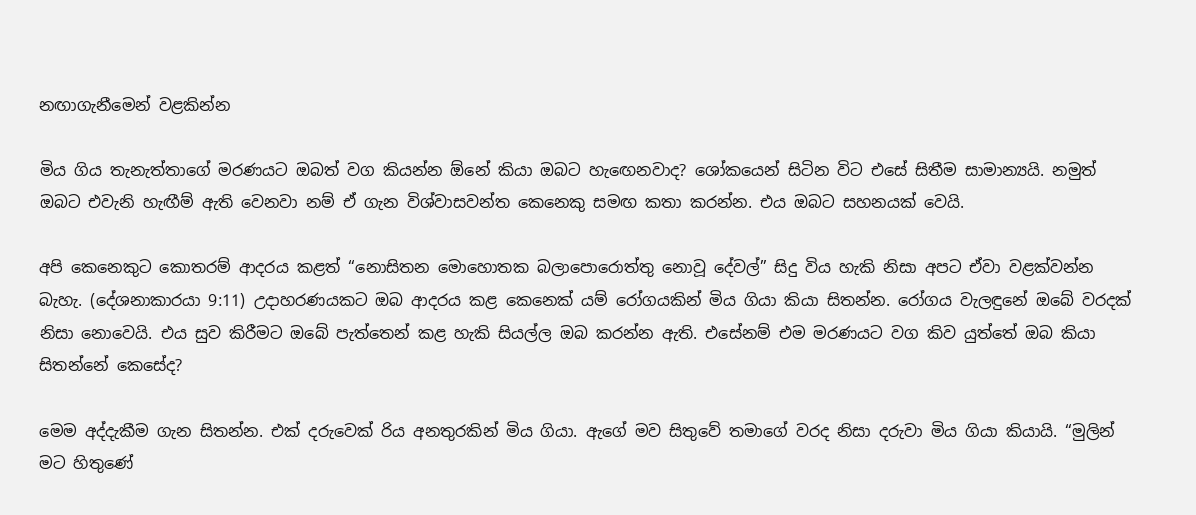නඟාගැනීමෙන් වළකින්න

මිය ගිය තැනැත්තාගේ මරණයට ඔබත් වග කියන්න ඕනේ කියා ඔබට හැඟෙනවාද? ශෝකයෙන් සිටින විට එසේ සිතීම සාමාන්‍යයි. නමුත් ඔබට එවැනි හැඟීම් ඇති වෙනවා නම් ඒ ගැන විශ්වාසවන්ත කෙනෙකු සමඟ කතා කරන්න. එය ඔබට සහනයක් වෙයි.

අපි කෙනෙකුට කොතරම් ආදරය කළත් “නොසිතන මොහොතක බලාපොරොත්තු නොවූ දේවල්” සිදු විය හැකි නිසා අපට ඒවා වළක්වන්න බැහැ. (දේශනාකාරයා 9:11) උදාහරණයකට ඔබ ආදරය කළ කෙනෙක් යම් රෝගයකින් මිය ගියා කියා සිතන්න. රෝගය වැලඳුනේ ඔබේ වරදක් නිසා නොවෙයි. එය සුව කිරීමට ඔබේ පැත්තෙන් කළ හැකි සියල්ල ඔබ කරන්න ඇති. එසේනම් එම මරණයට වග කිව යුත්තේ ඔබ කියා සිතන්නේ කෙසේද?

මෙම අද්දැකීම ගැන සිතන්න. එක් දරුවෙක් රිය අනතුරකින් මිය ගියා. ඇගේ මව සිතුවේ තමාගේ වරද නිසා දරුවා මිය ගියා කියායි. “මුලින් මට හිතුණේ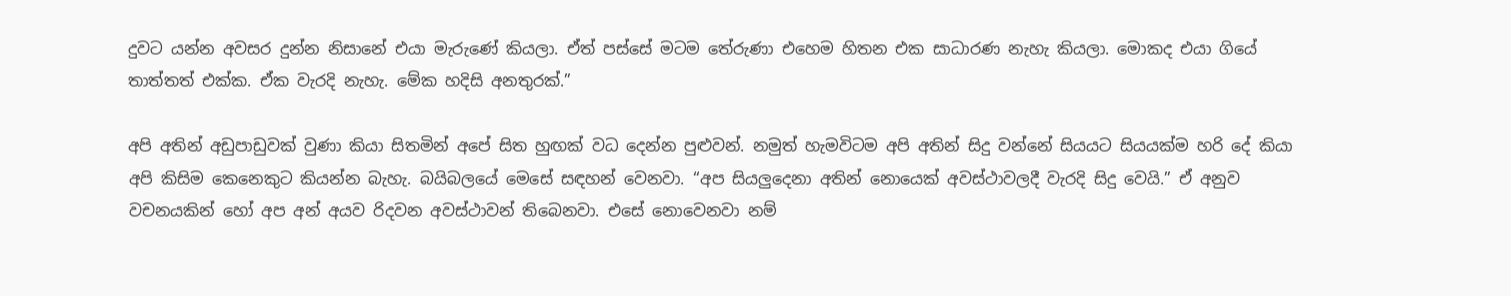දුවට යන්න අවසර දුන්න නිසානේ එයා මැරුණේ කියලා. ඒත් පස්සේ මටම තේරුණා එහෙම හිතන එක සාධාරණ නැහැ කියලා. මොකද එයා ගියේ තාත්තත් එක්ක. ඒක වැරදි නැහැ. මේක හදිසි අනතුරක්.”

අපි අතින් අඩුපාඩුවක් වුණා කියා සිතමින් අපේ සිත හුඟක් වධ දෙන්න පුළුවන්. නමුත් හැමවිටම අපි අතින් සිදු වන්නේ සියයට සියයක්ම හරි දේ කියා අපි කිසිම කෙනෙකුට කියන්න බැහැ. බයිබලයේ මෙසේ සඳහන් වෙනවා. “අප සියලුදෙනා අතින් නොයෙක් අවස්ථාවලදී වැරදි සිදු වෙයි.” ඒ අනුව වචනයකින් හෝ අප අන් අයව රිදවන අවස්ථාවන් තිබෙනවා. එසේ නොවෙනවා නම්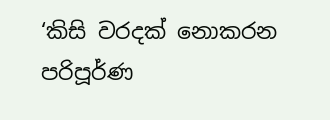‘කිසි වරදක් නොකරන පරිපූර්ණ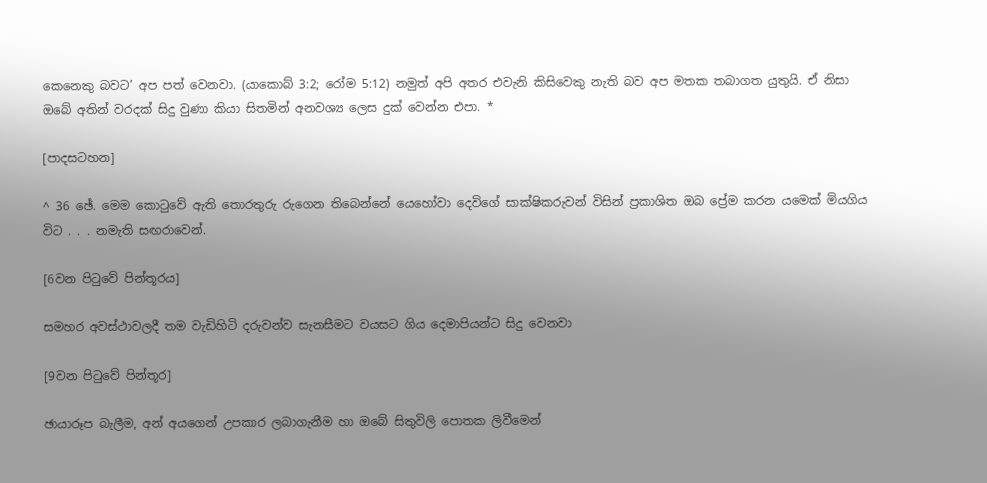කෙනෙකු බවට’ අප පත් වෙනවා. (යාකොබ් 3:2; රෝම 5:12) නමුත් අපි අතර එවැනි කිසිවෙකු නැති බව අප මතක තබාගත යුතුයි. ඒ නිසා ඔබේ අතින් වරදක් සිදු වුණා කියා සිතමින් අනවශ්‍ය ලෙස දුක් වෙන්න එපා. *

[පාදසටහන]

^ 36 ඡේ. මෙම කොටුවේ ඇති තොරතුරු රුගෙන තිබෙන්නේ යෙහෝවා දෙවිගේ සාක්ෂිකරුවන් විසින් ප්‍රකාශිත ඔබ ප්‍රේම කරන යමෙක් මියගිය විට . . . නමැති සඟරාවෙන්.

[6වන පිටුවේ පින්තූරය]

සමහර අවස්ථාවලදී තම වැඩිහිටි දරුවන්ව සැනසීමට වයසට ගිය දෙමාපියන්ට සිදු වෙනවා

[9වන පිටුවේ පින්තූර]

ඡායාරූප බැලීම, අන් අයගෙන් උපකාර ලබාගැනීම හා ඔබේ සිතුවිලි පොතක ලිවීමෙන්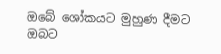ඔබේ ශෝකයට මුහුණ දීමට ඔබට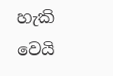හැකි වෙයි